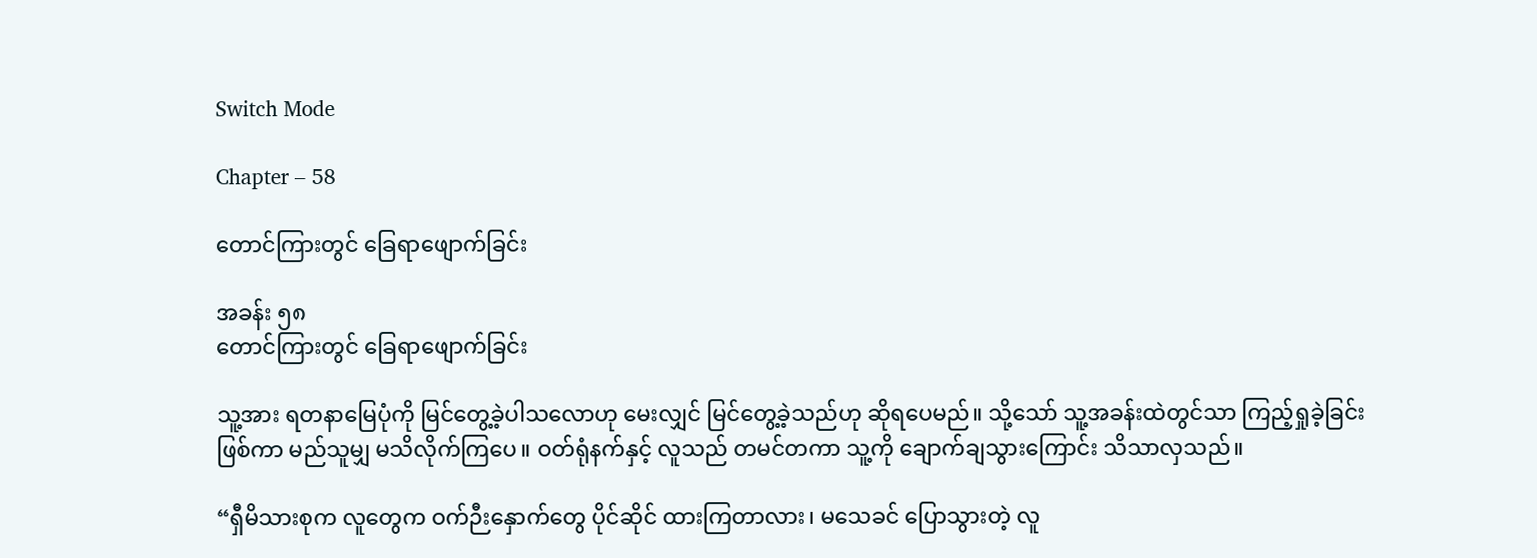Switch Mode

Chapter – 58

တောင်ကြားတွင် ခြေရာဖျောက်ခြင်း

အခန်း ၅၈
တောင်ကြားတွင် ခြေရာဖျောက်ခြင်း

သူ့အား ရတနာမြေပုံကို မြင်တွေ့ခဲ့ပါသလောဟု မေးလျှင် မြင်တွေ့ခဲ့သည်ဟု ဆိုရပေမည်။ သို့သော် သူ့အခန်းထဲတွင်သာ ကြည့်ရှုခဲ့ခြင်းဖြစ်ကာ မည်သူမျှ မသိလိုက်ကြပေ။ ဝတ်ရုံနက်နှင့် လူသည် တမင်တကာ သူ့ကို ချောက်ချသွားကြောင်း သိသာလှသည်။

“ရှီမိသားစုက လူတွေက ဝက်ဉီးနှောက်တွေ ပိုင်ဆိုင် ထားကြတာလား၊ မသေခင် ပြောသွားတဲ့ လူ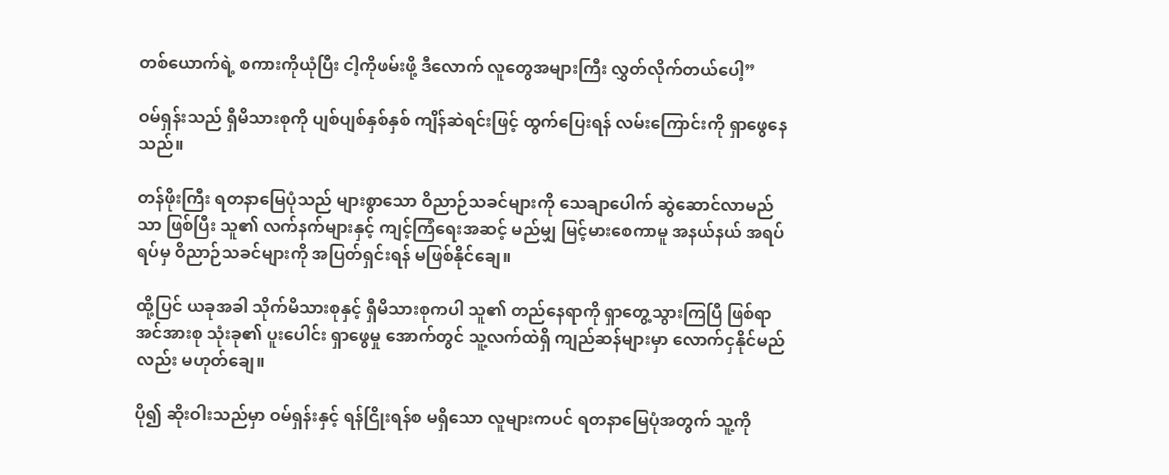တစ်ယောက်ရဲ့ စကားကိုယုံပြီး ငါ့ကိုဖမ်းဖို့ ဒီလောက် လူတွေအများကြီး လွှတ်လိုက်တယ်ပေါ့”

ဝမ်ရှန်းသည် ရှီမိသားစုကို ပျစ်ပျစ်နှစ်နှစ် ကျိန်ဆဲရင်းဖြင့် ထွက်ပြေးရန် လမ်းကြောင်းကို ရှာဖွေနေသည်။

တန်ဖိုးကြီး ရတနာမြေပုံသည် များစွာသော ဝိညာဉ်သခင်များကို သေချာပေါက် ဆွဲဆောင်လာမည်သာ ဖြစ်ပြီး သူ၏ လက်နက်များနှင့် ကျင့်ကြံရေးအဆင့် မည်မျှ မြင့်မားစေကာမူ အနယ်နယ် အရပ်ရပ်မှ ဝိညာဉ်သခင်များကို အပြတ်ရှင်းရန် မဖြစ်နိုင်ချေ။

ထို့ပြင် ယခုအခါ သိုက်မိသားစုနှင့် ရှီမိသားစုကပါ သူ၏ တည်နေရာကို ရှာတွေ့သွားကြပြီ ဖြစ်ရာ အင်အားစု သုံးခု၏ ပူးပေါင်း ရှာဖွေမှု အောက်တွင် သူ့လက်ထဲရှိ ကျည်ဆန်များမှာ လောက်ငှနိုင်မည်လည်း မဟုတ်ချေ။

ပို၍ ဆိုးဝါးသည်မှာ ဝမ်ရှန်းနှင့် ရန်ငြိုးရန်စ မရှိသော လူများကပင် ရတနာမြေပုံအတွက် သူ့ကို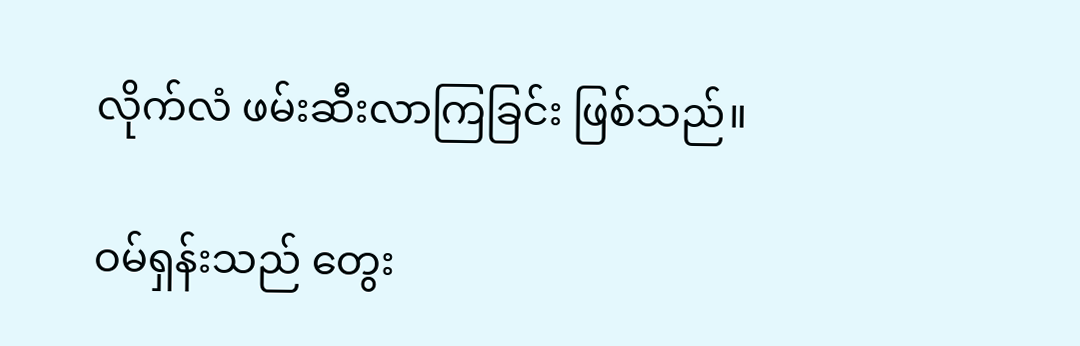လိုက်လံ ဖမ်းဆီးလာကြခြင်း ဖြစ်သည်။

ဝမ်ရှန်းသည် တွေး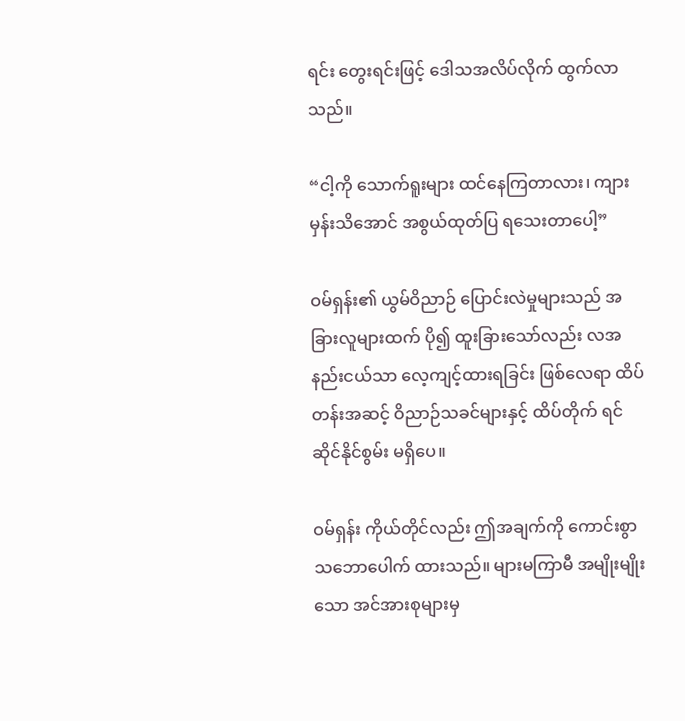ရင်း တွေးရင်းဖြင့် ဒေါသအလိပ်လိုက် ထွက်လာသည်။

“ငါ့ကို သောက်ရူးများ ထင်နေကြတာလား၊ ကျားမှန်းသိအောင် အစွယ်ထုတ်ပြ ရသေးတာပေါ့”

ဝမ်ရှန်း၏ ယွမ်ဝိညာဉ် ပြောင်းလဲမှုများသည် အခြားလူများထက် ပို၍ ထူးခြားသော်လည်း လအနည်းငယ်သာ လေ့ကျင့်ထားရခြင်း ဖြစ်လေရာ ထိပ်တန်းအဆင့် ဝိညာဉ်သခင်များနှင့် ထိပ်တိုက် ရင်ဆိုင်နိုင်စွမ်း မရှိပေ။

ဝမ်ရှန်း ကိုယ်တိုင်လည်း ဤအချက်ကို ကောင်းစွာ သဘောပေါက် ထားသည်။ များမကြာမီ အမျိုးမျိုးသော အင်အားစုများမှ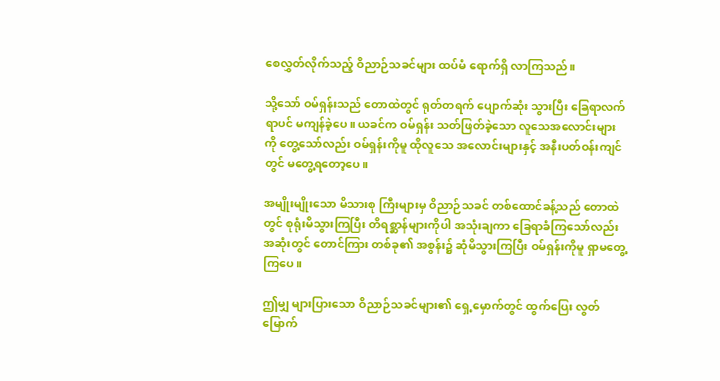စေလွှတ်လိုက်သည့် ဝိညာဉ်သခင်များ ထပ်မံ ရောက်ရှိ လာကြသည်။

သို့သော် ဝမ်ရှန်းသည် တောထဲတွင် ရုတ်တရက် ပျောက်ဆုံး သွားပြီး ခြေရာလက်ရာပင် မကျန်ခဲ့ပေ။ ယခင်က ဝမ်ရှန်း သတ်ဖြတ်ခဲ့သော လူသေအလောင်းများကို တွေ့သော်လည်း ဝမ်ရှန်းကိုမူ ထိုလူသေ အလောင်းများနှင့် အနီးပတ်ဝန်းကျင်တွင် မတွေ့ရတော့ပေ။

အမျိုးမျိုးသော မိသားစု ကြီးများမှ ဝိညာဉ်သခင် တစ်ထောင်ခန့်သည် တောထဲတွင် စုရုံးမိသွားကြပြီး တိရစ္ဆာန်များကိုပါ အသုံးချကာ ခြေရာခံကြသော်လည်း အဆုံးတွင် တောင်ကြား တစ်ခု၏ အစွန်း၌ ဆုံမိသွားကြပြီး ဝမ်ရှန်းကိုမူ ရှာမတွေ့ကြပေ။

ဤမျှ များပြားသော ဝိညာဉ်သခင်များ၏ ရှေ့မှောက်တွင် ထွက်ပြေး လွတ်မြောက်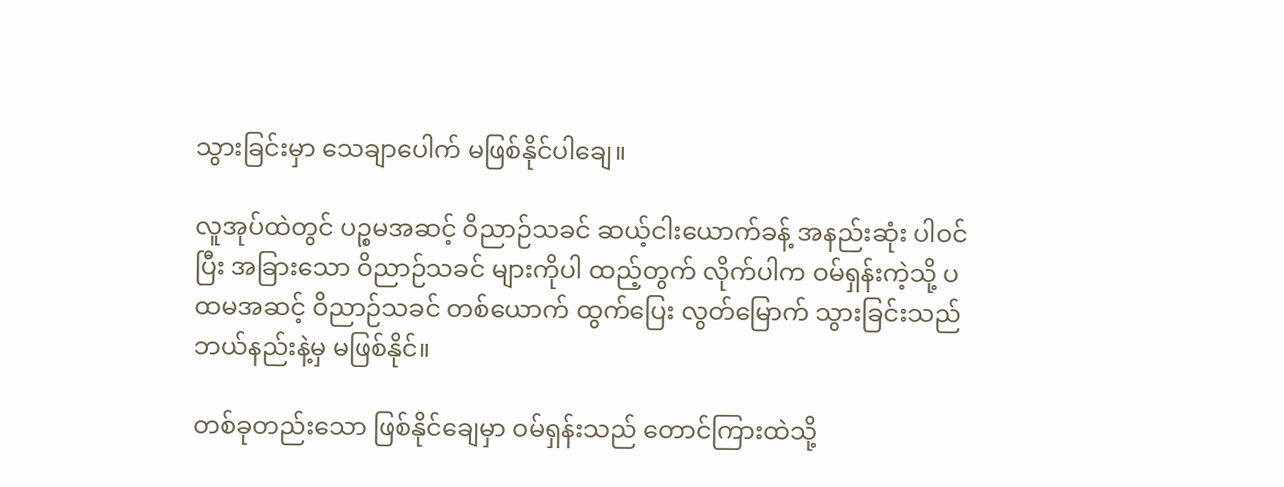သွားခြင်းမှာ သေချာပေါက် မဖြစ်နိုင်ပါချေ။

လူအုပ်ထဲတွင် ပဉ္စမအဆင့် ဝိညာဉ်သခင် ဆယ့်ငါးယောက်ခန့် အနည်းဆုံး ပါဝင်ပြီး အခြားသော ဝိညာဉ်သခင် များကိုပါ ထည့်တွက် လိုက်ပါက ဝမ်ရှန်းကဲ့သို့ ပထမအဆင့် ဝိညာဉ်သခင် တစ်ယောက် ထွက်ပြေး လွတ်မြောက် သွားခြင်းသည် ဘယ်နည်းနဲ့မှ မဖြစ်နိုင်။

တစ်ခုတည်းသော ဖြစ်နိုင်ချေမှာ ဝမ်ရှန်းသည် တောင်ကြားထဲသို့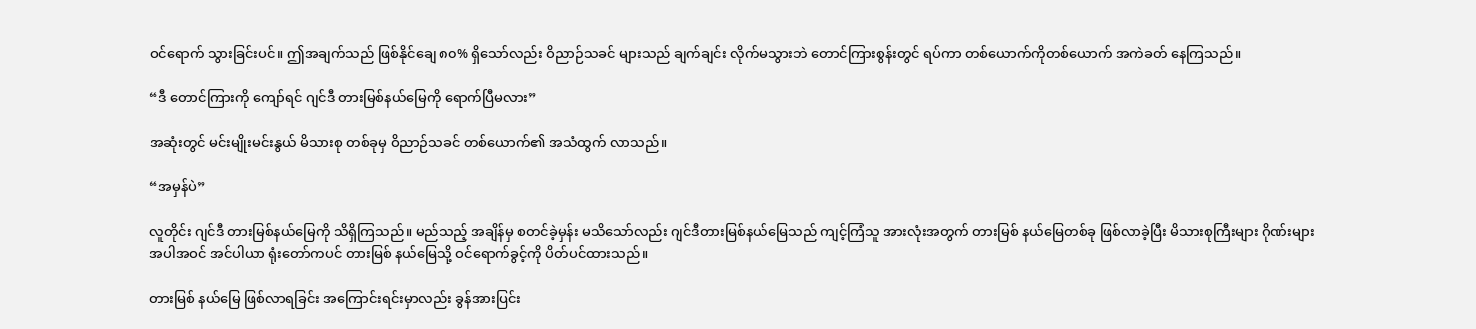ဝင်ရောက် သွားခြင်းပင်။ ဤအချက်သည် ဖြစ်နိုင်ချေ ၈၀% ရှိသော်လည်း ဝိညာဉ်သခင် များသည် ချက်ချင်း လိုက်မသွားဘဲ တောင်ကြားစွန်းတွင် ရပ်ကာ တစ်ယောက်ကိုတစ်ယောက် အကဲခတ် နေကြသည်။

“ဒီ တောင်ကြားကို ကျော်ရင် ဂျင်ဒီ တားမြစ်နယ်မြေကို ရောက်ပြီမလား”

အဆုံးတွင် မင်းမျိုးမင်းနွယ် မိသားစု တစ်ခုမှ ဝိညာဉ်သခင် တစ်ယောက်၏ အသံထွက် လာသည်။

“အမှန်ပဲ”

လူတိုင်း ဂျင်ဒီ တားမြစ်နယ်မြေကို သိရှိကြသည်။ မည်သည့် အချိန်မှ စတင်ခဲ့မှန်း မသိသော်လည်း ဂျင်ဒီတားမြစ်နယ်မြေသည် ကျင့်ကြံသူ အားလုံးအတွက် တားမြစ် နယ်မြေတစ်ခု ဖြစ်လာခဲ့ပြီး မိသားစုကြီးများ ဂိုဏ်းများ အပါအဝင် အင်ပါယာ ရုံးတော်ကပင် တားမြစ် နယ်မြေသို့ ဝင်ရောက်ခွင့်ကို ပိတ်ပင်ထားသည်။

တားမြစ် နယ်မြေ ဖြစ်လာရခြင်း အကြောင်းရင်းမှာလည်း ခွန်အားပြင်း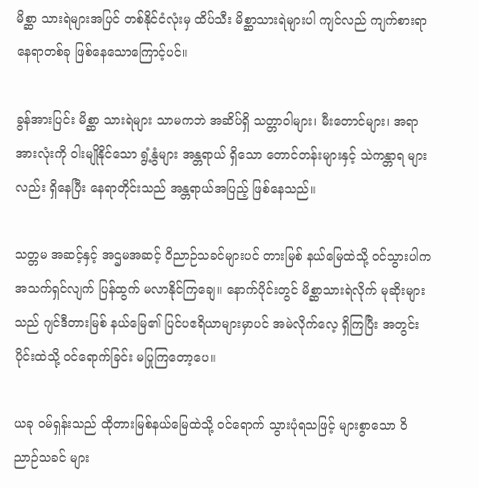မိစ္ဆာ သားရဲများအပြင် တစ်နိုင်ငံလုံးမှ ထိပ်သီး မိစ္ဆာသားရဲများပါ ကျင်လည် ကျက်စားရာ နေရာတစ်ခု ဖြစ်နေသောကြောင့်ပင်။

ခွန်အားပြင်း မိစ္ဆာ သားရဲများ သာမကဘဲ အဆိပ်ရှိ သတ္တာဝါများ၊ မီးတောင်များ၊ အရာအားလုံးကို ဝါးမျိုနိုင်သော ရွံ့နွံများ အန္တရာယ် ရှိသော တောင်တန်းများနှင့် သဲကန္တာရ များလည်း ရှိနေပြီး နေရာတိုင်းသည် အန္တရာယ်အပြည့် ဖြစ်နေသည်။

သတ္တမ အဆင့်နှင့် အဌမအဆင့် ဝိညာဉ်သခင်များပင် တားမြစ် နယ်မြေထဲသို့ ဝင်သွားပါက အသက်ရှင်လျက် ပြန်ထွက် မလာနိုင်ကြချေ။ နောက်ပိုင်းတွင် မိစ္ဆာသားရဲလိုက် မုဆိုးများသည် ဂျင်ဒီတားမြစ် နယ်မြေ၏ ပြင်ပဧရိယာများမှာပင် အမဲလိုက်လေ့ ရှိကြပြီး အတွင်းပိုင်းထဲသို့ ဝင်ရောက်ခြင်း မပြုကြတော့ပေ။

ယခု ဝမ်ရှန်းသည် ထိုတားမြစ်နယ်မြေထဲသို့ ဝင်ရောက် သွားပုံရသဖြင့် များစွာသော ဝိညာဉ်သခင် များ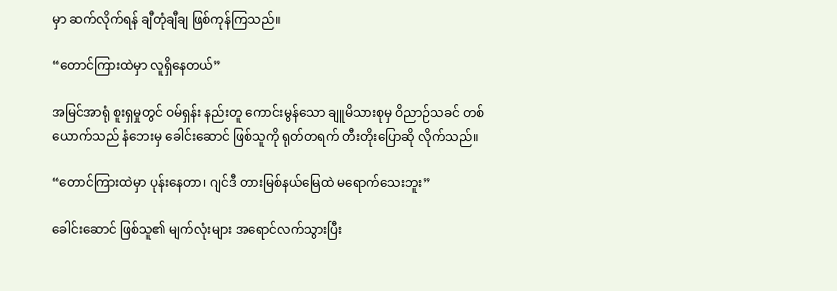မှာ ဆက်လိုက်ရန် ချီတုံချီချ ဖြစ်ကုန်ကြသည်။

“တောင်ကြားထဲမှာ လူရှိနေတယ်”

အမြင်အာရုံ စူးရှမှုတွင် ဝမ်ရှန်း နည်းတူ ကောင်းမွန်သော ချူမိသားစုမှ ဝိညာဉ်သခင် တစ်ယောက်သည် နံဘေးမှ ခေါင်းဆောင် ဖြစ်သူကို ရုတ်တရက် တီးတိုးပြောဆို လိုက်သည်။

“တောင်ကြားထဲမှာ ပုန်းနေတာ၊ ဂျင်ဒီ တားမြစ်နယ်မြေထဲ မရောက်သေးဘူး”

ခေါင်းဆောင် ဖြစ်သူ၏ မျက်လုံးများ အရောင်လက်သွားပြီး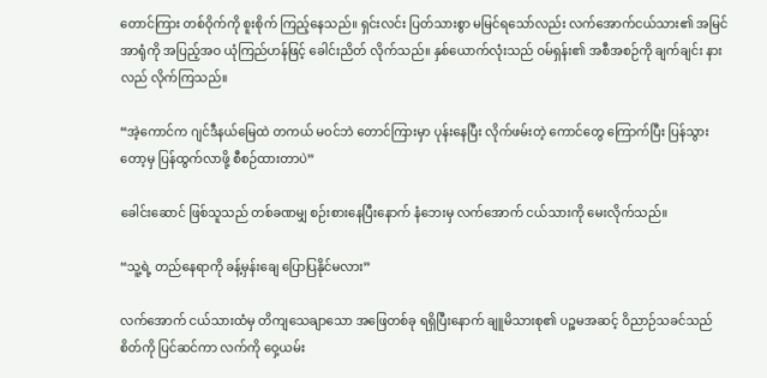တောင်ကြား တစ်ဝိုက်ကို စူးစိုက် ကြည့်နေသည်။ ရှင်းလင်း ပြတ်သားစွာ မမြင်ရသော်လည်း လက်အောက်ငယ်သား၏ အမြင်အာရုံကို အပြည့်အဝ ယုံကြည်ဟန်ဖြင့် ခေါင်းညိတ် လိုက်သည်။ နှစ်ယောက်လုံးသည် ဝမ်ရှန်း၏ အစီအစဉ်ကို ချက်ချင်း နားလည် လိုက်ကြသည်။

“အဲ့ကောင်က ဂျင်ဒီနယ်မြေထဲ တကယ် မဝင်ဘဲ တောင်ကြားမှာ ပုန်းနေပြီး လိုက်ဖမ်းတဲ့ ကောင်တွေ ကြောက်ပြီး ပြန်သွားတော့မှ ပြန်ထွက်လာဖို့ စီစဉ်ထားတာပဲ”

ခေါင်းဆောင် ဖြစ်သူသည် တစ်ခဏမျှ စဉ်းစားနေပြီးနောက် နံဘေးမှ လက်အောက် ငယ်သားကို မေးလိုက်သည်။

“သူ့ရဲ့ တည်နေရာကို ခန့်မှန်းချေ ပြောပြနိုင်မလား”

လက်အောက် ငယ်သားထံမှ တိကျသေချာသော အဖြေတစ်ခု ရရှိပြီးနောက် ချူမိသားစု၏ ပဉ္စမအဆင့် ဝိညာဉ်သခင်သည် စိတ်ကို ပြင်ဆင်ကာ လက်ကို ဝှေ့ယမ်း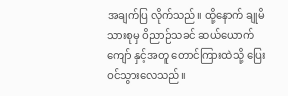အချက်ပြ လိုက်သည်။ ထို့နောက် ချုမိသားစုမှ ဝိညာဉ်သခင် ဆယ်ယောက်ကျော် နှင့်အတူ တောင်ကြားထဲသို့ ပြေးဝင်သွားလေသည်။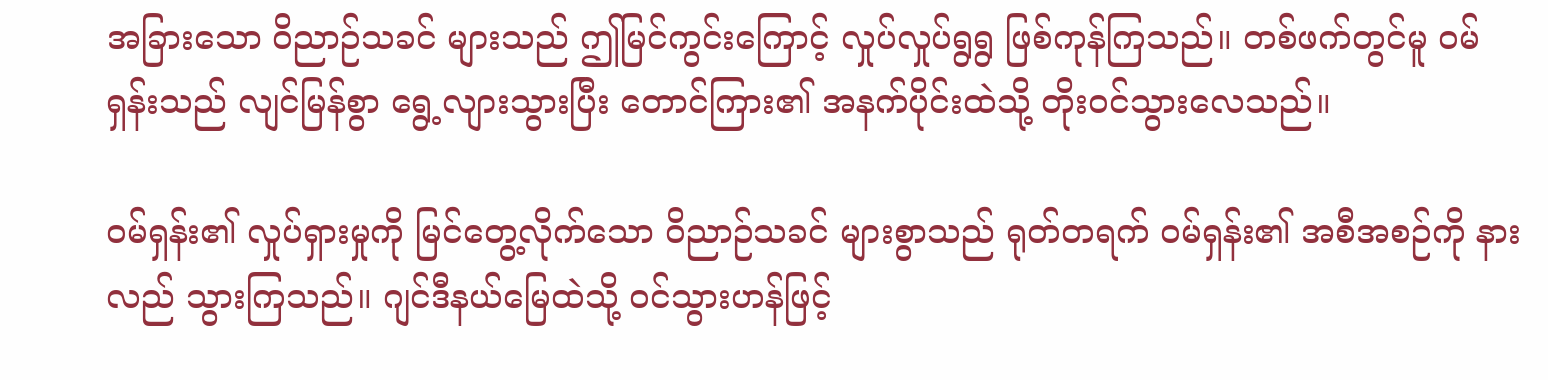အခြားသော ဝိညာဉ်သခင် များသည် ဤမြင်ကွင်းကြောင့် လှုပ်လှုပ်ရွရွ ဖြစ်ကုန်ကြသည်။ တစ်ဖက်တွင်မူ ဝမ်ရှန်းသည် လျင်မြန်စွာ ရွေ့လျားသွားပြီး တောင်ကြား၏ အနက်ပိုင်းထဲသို့ တိုးဝင်သွားလေသည်။

ဝမ်ရှန်း၏ လှုပ်ရှားမှုကို မြင်တွေ့လိုက်သော ဝိညာဉ်သခင် များစွာသည် ရုတ်တရက် ဝမ်ရှန်း၏ အစီအစဉ်ကို နားလည် သွားကြသည်။ ဂျင်ဒီနယ်မြေထဲသို့ ဝင်သွားဟန်ဖြင့်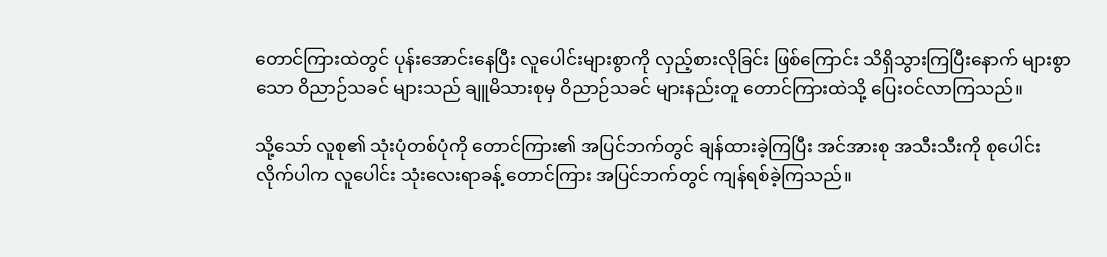တောင်ကြားထဲတွင် ပုန်းအောင်းနေပြီး လူပေါင်းများစွာကို လှည့်စားလိုခြင်း ဖြစ်ကြောင်း သိရှိသွားကြပြီးနောက် များစွာသော ဝိညာဉ်သခင် များသည် ချူမိသားစုမှ ဝိညာဉ်သခင် များနည်းတူ တောင်ကြားထဲသို့ ပြေးဝင်လာကြသည်။

သို့သော် လူစု၏ သုံးပုံတစ်ပုံကို တောင်ကြား၏ အပြင်ဘက်တွင် ချန်ထားခဲ့ကြပြီး အင်အားစု အသီးသီးကို စုပေါင်း လိုက်ပါက လူပေါင်း သုံးလေးရာခန့် တောင်ကြား အပြင်ဘက်တွင် ကျန်ရစ်ခဲ့ကြသည်။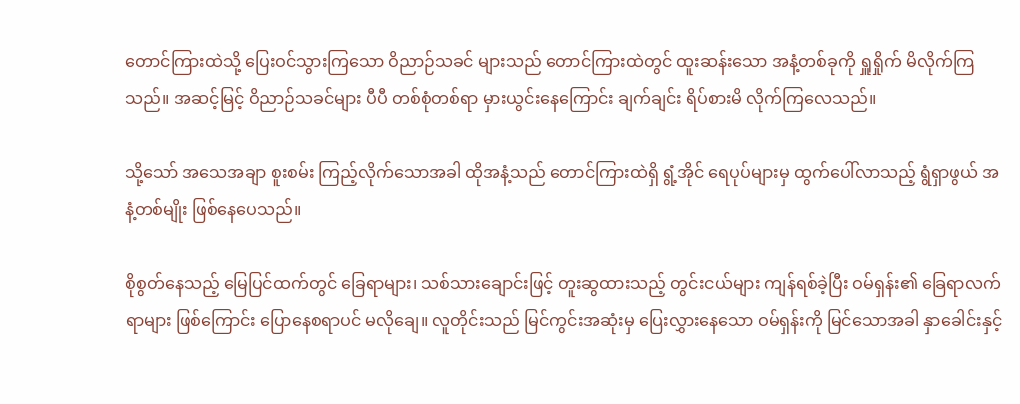တောင်ကြားထဲသို့ ပြေးဝင်သွားကြသော ဝိညာဉ်သခင် များသည် တောင်ကြားထဲတွင် ထူးဆန်းသော အနံ့တစ်ခုကို ရှူရှိုက် မိလိုက်ကြသည်။ အဆင့်မြင့် ဝိညာဉ်သခင်များ ပီပီ တစ်စုံတစ်ရာ မှားယွင်းနေကြောင်း ချက်ချင်း ရိပ်စားမိ လိုက်ကြလေသည်။

သို့သော် အသေအချာ စူးစမ်း ကြည့်လိုက်သောအခါ ထိုအနံ့သည် တောင်ကြားထဲရှိ ရွံ့အိုင် ရေပုပ်များမှ ထွက်ပေါ်လာသည့် ရွံရှာဖွယ် အနံ့တစ်မျိုး ဖြစ်နေပေသည်။

စိုစွတ်နေသည့် မြေပြင်ထက်တွင် ခြေရာများ၊ သစ်သားချောင်းဖြင့် တူးဆွထားသည့် တွင်းငယ်များ ကျန်ရစ်ခဲ့ပြီး ဝမ်ရှန်း၏ ခြေရာလက်ရာများ ဖြစ်ကြောင်း ပြောနေစရာပင် မလိုချေ။ လူတိုင်းသည် မြင်ကွင်းအဆုံးမှ ပြေးလွှားနေသော ဝမ်ရှန်းကို မြင်သောအခါ နှာခေါင်းနှင့်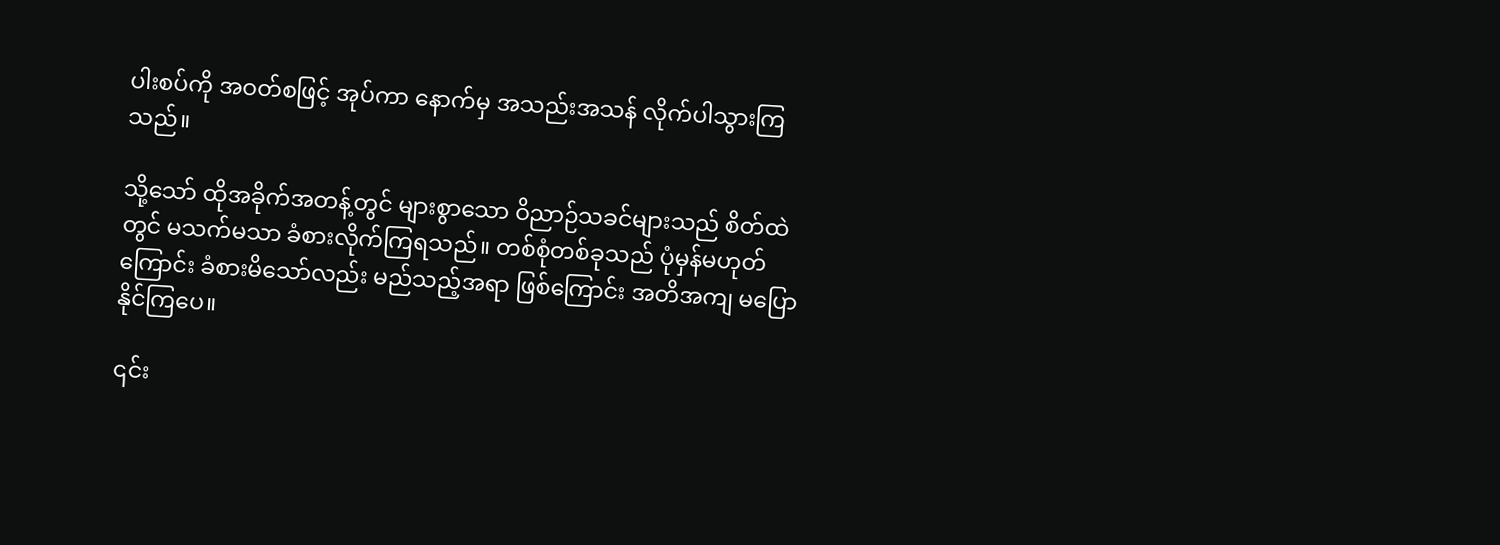ပါးစပ်ကို အဝတ်စဖြင့် အုပ်ကာ နောက်မှ အသည်းအသန် လိုက်ပါသွားကြသည်။

သို့သော် ထိုအခိုက်အတန့်တွင် များစွာသော ဝိညာဉ်သခင်များသည် စိတ်ထဲတွင် မသက်မသာ ခံစားလိုက်ကြရသည်။ တစ်စုံတစ်ခုသည် ပုံမှန်မဟုတ်ကြောင်း ခံစားမိသော်လည်း မည်သည့်အရာ ဖြစ်ကြောင်း အတိအကျ မပြောနိုင်ကြပေ။

၎င်း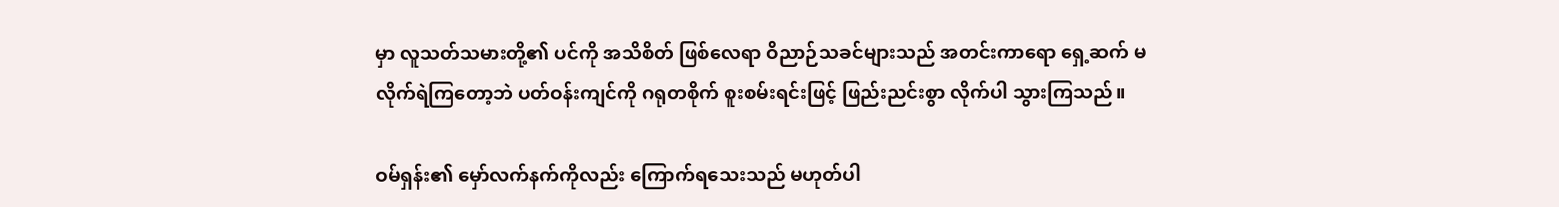မှာ လူသတ်သမားတို့၏ ပင်ကို အသိစိတ် ဖြစ်လေရာ ဝိညာဉ်သခင်များသည် အတင်းကာရော ရှေ့ဆက် မလိုက်ရဲကြတော့ဘဲ ပတ်ဝန်းကျင်ကို ဂရုတစိုက် စူးစမ်းရင်းဖြင့် ဖြည်းညင်းစွာ လိုက်ပါ သွားကြသည်။

ဝမ်ရှန်း၏ မှော်လက်နက်ကိုလည်း ကြောက်ရသေးသည် မဟုတ်ပါ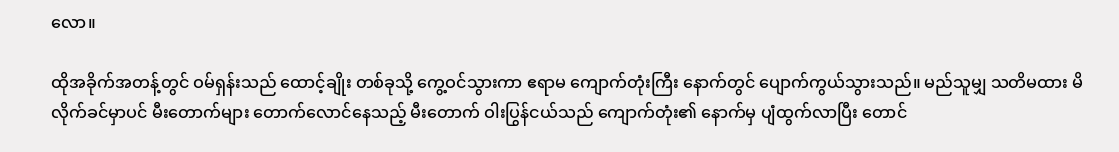လော။

ထိုအခိုက်အတန့်တွင် ဝမ်ရှန်းသည် ထောင့်ချိုး တစ်ခုသို့ ကွေ့ဝင်သွားကာ ဧရာမ ကျောက်တုံးကြီး နောက်တွင် ပျောက်ကွယ်သွားသည်။ မည်သူမျှ သတိမထား မိလိုက်ခင်မှာပင် မီးတောက်များ တောက်လောင်နေသည့် မီးတောက် ဝါးပြွန်ငယ်သည် ကျောက်တုံး၏ နောက်မှ ပျံထွက်လာပြီး တောင်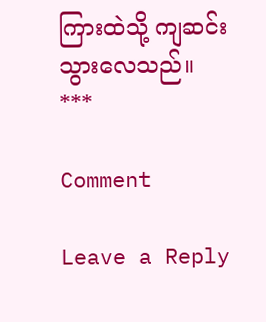ကြားထဲသို့ ကျဆင်း သွားလေသည်။
***

Comment

Leave a Reply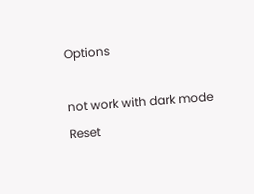Options

not work with dark mode
Reset